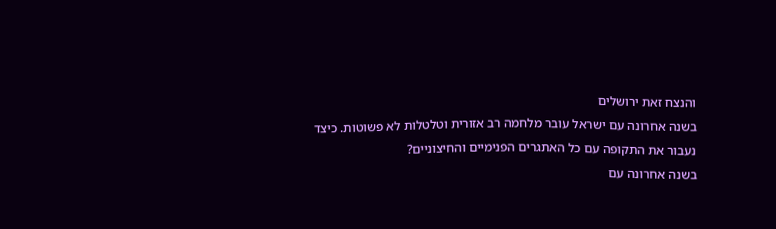והנצח זאת ירושלים
בשנה אחרונה עם ישראל עובר מלחמה רב אזורית וטלטלות לא פשוטות. כיצד נעבור את התקופה עם כל האתגרים הפנימיים והחיצוניים?
בשנה אחרונה עם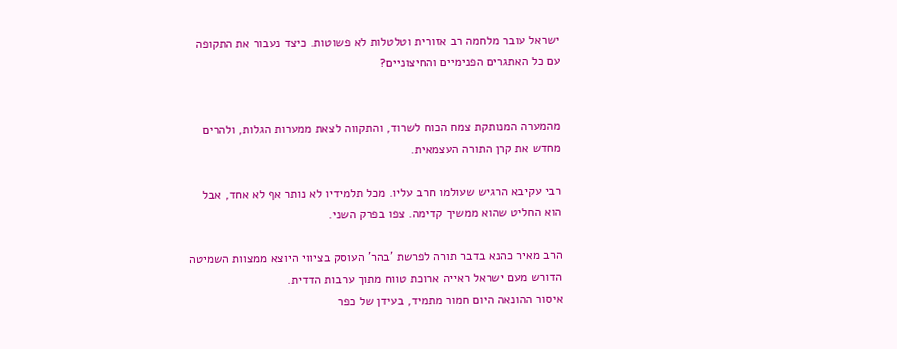ישראל עובר מלחמה רב אזורית וטלטלות לא פשוטות. כיצד נעבור את התקופה עם כל האתגרים הפנימיים והחיצוניים?


מהמערה המנותקת צמח הכוח לשרוד, והתקווה לצאת ממערות הגלות, ולהרים מחדש את קרן התורה העצמאית.

רבי עקיבא הרגיש שעולמו חרב עליו. מכל תלמידיו לא נותר אף לא אחד, אבל הוא החליט שהוא ממשיך קדימה. צפו בפרק השני.

הרב מאיר כהנא בדבר תורה לפרשת 'בהר' העוסק בציווי היוצא ממצוות השמיטה הדורש מעם ישראל ראייה ארוכת טווח מתוך ערבות הדדית.
איסור ההונאה היום חמור מתמיד, בעידן של כפר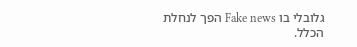גלובלי בו Fake news הפך לנחלת הכלל.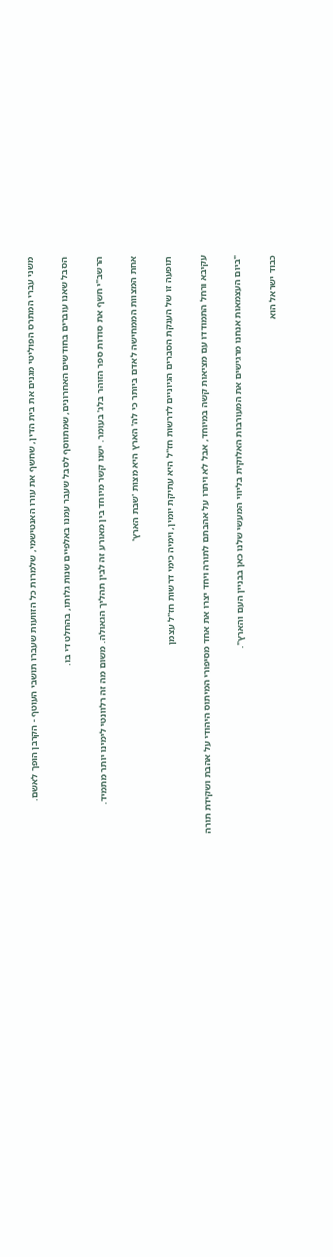משני עברי המתרס הפוליטי מגנים את בית הדין, שחשף את עורו האנטישמי, שלמרות כל הזוועות שעברו תושבי העוטף - הקרבן הופך לאשם.

הסבל שאנו עוברים בחודשים האחרונים, שמתווסף לסבל שעבר עמנו באלפיים שנות גלותו, בהחלט די בו.

הרשב"י חשף את סודות ספר הזוהר בלג' בעומר. ישנו קשר מיוחד בין מאורע זה לבין תהליך הגאולה. משום מה זה רלוונטי לימינו יותר מתמיד.

אחת המצוות הממחישה לאדם ביותר כי לה' הארץ היא מצות 'שבת הארץ'

תופעה זו של הענקת הסברים הגיוניים לדרשות חז"ל היא עתיקת יומין, וימיה כימי דרשות חז"ל עצמן

עקיבא ורחל התמודדו עם מציאות קשה במיוחד, אבל לא ויתרו על אהבתם לתורה ויחד יצרו את אחד מסיפורי המיתוס היהודי על אהבת ושקידת תורה

"ביום העצמאות אנחנו מרגישים את המעורבות האלוקית בליווי המעשי שלנו כאן בבניין העם והארץ".

כבוד ישראל הוא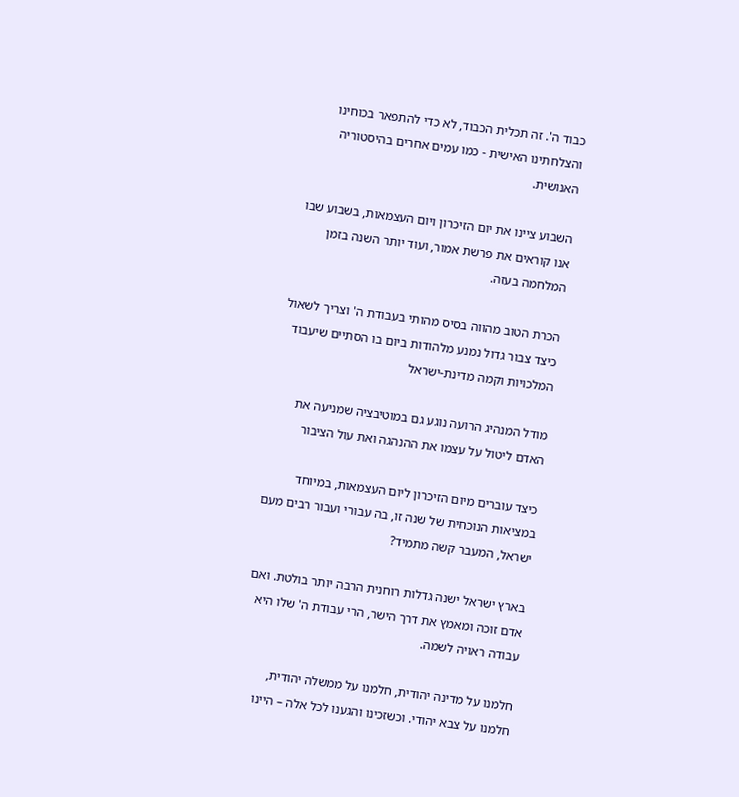כבוד ה'. זה תכלית הכבוד, לא כדי להתפאר בכוחינו והצלחתינו האישית - כמו עמים אחרים בהיסטוריה האנושית.

השבוע ציינו את יום הזיכרון ויום העצמאות, בשבוע שבו אנו קוראים את פרשת אמור, ועוד יותר השנה בזמן המלחמה בעזה.

הכרת הטוב מהווה בסיס מהותי בעבודת ה' וצריך לשאול כיצד צבור גדול נמנע מלהודות ביום בו הסתיים שיעבוד המלכויות וקמה מדינת-ישראל

מודל המנהיג הרועה נוגע גם במוטיבציה שמניעה את האדם ליטול על עצמו את ההנהגה ואת עול הציבור

כיצד עוברים מיום הזיכרון ליום העצמאות, במיוחד במציאות הנוכחית של שנה זו, בה עבורי ועבור רבים מעם ישראל, המעבר קשה מתמיד?

בארץ ישראל ישנה גדלות רוחנית הרבה יותר בולטת. ואם אדם זוכה ומאמץ את דרך הישר, הרי עבודת ה' שלו היא עבודה ראויה לשמה.

חלמנו על מדינה יהודית, חלמנו על ממשלה יהודית, חלמנו על צבא יהודי. וכשזכינו והגענו לכל אלה – היינו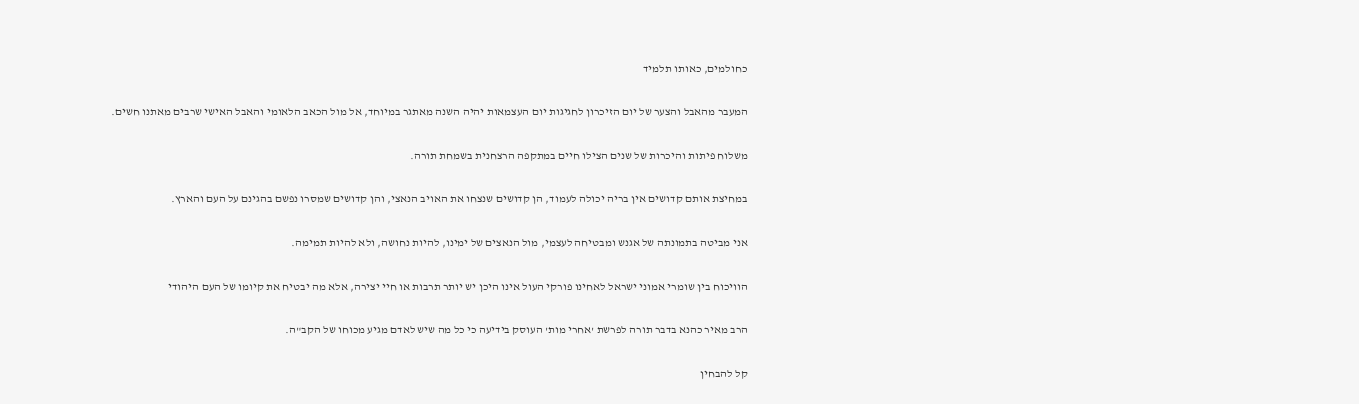כחולמים, כאותו תלמיד

המעבר מהאבל והצער של יום הזיכרון לחגיגות יום העצמאות יהיה השנה מאתגר במיוחד, אל מול הכאב הלאומי והאבל האישי שרבים מאתנו חשים.

משלוח פיתות והיכרות של שנים הצילו חיים במתקפה הרצחנית בשמחת תורה.

במחיצת אותם קדושים אין בריה יכולה לעמוד, הן קדושים שנצחו את האויב הנאצי, והן קדושים שמסרו נפשם בהגינם על העם והארץ.

אני מביטה בתמונתה של אגנש ומבטיחה לעצמי, מול הנאצים של ימינו, להיות נחושה, ולא להיות תמימה.

הוויכוח בין שומרי אמוני ישראל לאחינו פורקי העול אינו היכן יש יותר תרבות או חיי יצירה, אלא מה יבטיח את קיומו של העם היהודי

הרב מאיר כהנא בדבר תורה לפרשת 'אחרי מות' העוסק בידיעה כי כל מה שיש לאדם מגיע מכוחו של הקב"ה.

קל להבחין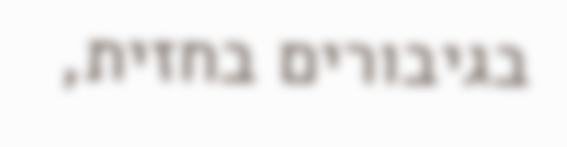בגיבורים בחזית,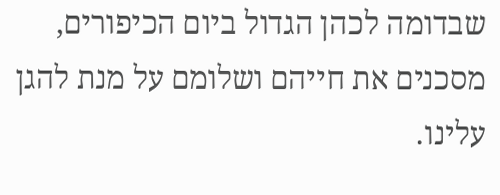שבדומה לכהן הגדול ביום הכיפורים, מסכנים את חייהם ושלומם על מנת להגן עלינו.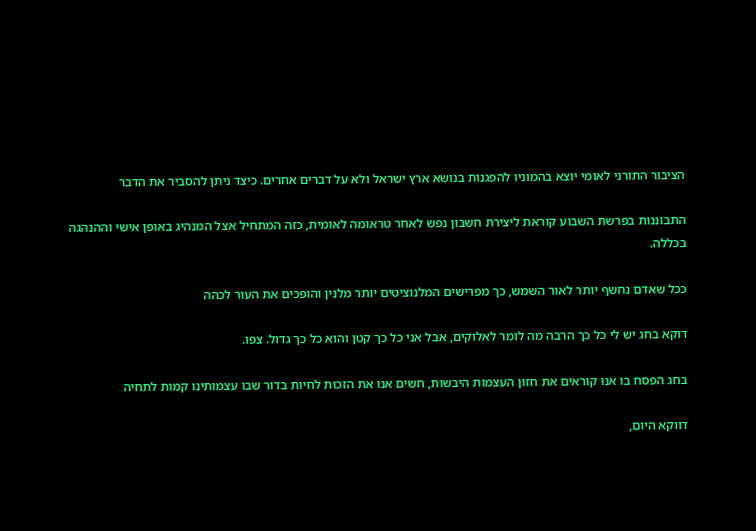הציבור התורני לאומי יוצא בהמוניו להפגנות בנושא ארץ ישראל ולא על דברים אחרים. כיצד ניתן להסביר את הדבר

התבוננות בפרשת השבוע קוראת ליצירת חשבון נפש לאחר טראומה לאומית, כזה המתחיל אצל המנהיג באופן אישי וההנהגה בכללה.

ככל שאדם נחשף יותר לאור השמש, כך מפרישים המלנוציטים יותר מלנין והופכים את העור לכהה

דוקא בחג יש לי כל כך הרבה מה לומר לאלוקים, אבל אני כל כך קטן והוא כל כך גדול. צפו.

בחג הפסח בו אנו קוראים את חזון העצמות היבשות, חשים אנו את הזכות לחיות בדור שבו עצמותינו קמות לתחיה

דווקא היום,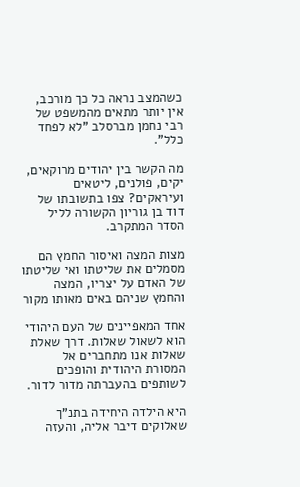כשהמצב נראה כל כך מורכב, אין יותר מתאים מהמשפט של רבי נחמן מברסלב "לא לפחד כלל".

מה הקשר בין יהודים מרוקאים, יקים, פולנים, ליטאים ועיראקים? צפו בתשובתו של דוד בן גוריון הקשורה לליל הסדר המתקרב.

מצות המצה ואיסור החמץ הם מסמלים את שליטתו ואי שליטתו של האדם על יצריו, המצה והחמץ שניהם באים מאותו מקור

אחד המאפיינים של העם היהודי הוא לשאול שאלות. דרך שאלת שאלות אנו מתחברים אל המסורת היהודית והופכים לשותפים בהעברתה מדור לדור.

היא הילדה היחידה בתנ"ך שאלוקים דיבר אליה, והעזה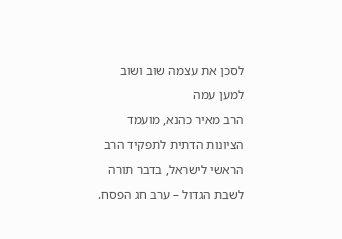לסכן את עצמה שוב ושוב למען עמה
הרב מאיר כהנא, מועמד הציונות הדתית לתפקיד הרב הראשי לישראל, בדבר תורה לשבת הגדול – ערב חג הפסח.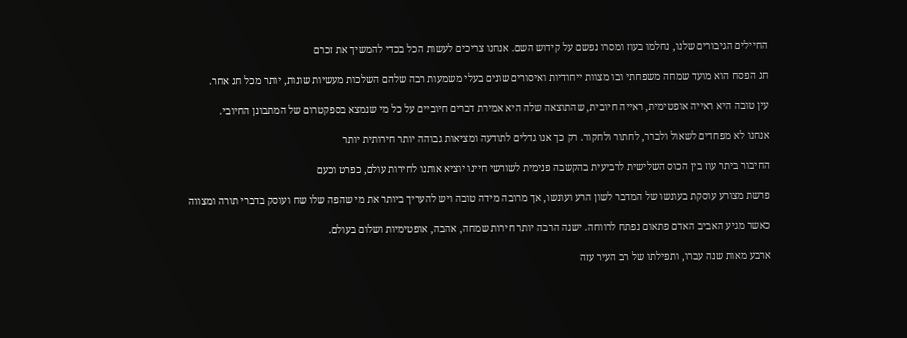החיילים הגיבורים שלנו, נחלמו בעוז ומסרו נפשם על קידוש השם. אנחנו צריכים לעשות הכל בכדי להמשיך את זכרם

חג הפסח הוא מועד שמחה משפחתי ובו מצוות ייחודיות ואיסורים שונים בעלי משמעות רבה שלהם השלכות מעשיות שונות, יותר מכל חג אחר.

עין טובה היא ראייה אופטימית, ראייה חיובית, שהתוצאה שלה היא אמירת דברים חיוביים על כל מי שנמצא בספקטרום של המתבונן החיובי.

אנחנו לא מפחדים לשאול ולברר, לחתור ולחקור. רק כך אנו גדלים לתודעה ומציאות גבוהה יותר חירותית יותר

החיבור ביתר עוז בין הכוס השלישית לרביעית בהקשבה פנימית לשורשי חיינו יוציא אותנו לחירות עולם, כפרט וכעם

פרשת מצורע עוסקת בעונשו של המדבר לשון הרע ועונשו, אך מרובה מידה טובה ויש להעריך ביותר את מי שהפה שלו שח ועוסק בדברי תורה ומצווה

כאשר מגיע האביב האדם פתאום נפתח לרווחה. ישנה הרבה יותר חירות שמחה, אהבה, אופטימיות ושלום בעולם.

ארבע מאות שנה עברו, ותפילתו של רב העיר עזה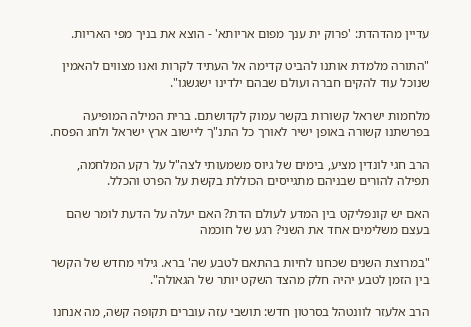עדיין מהדהדת: 'פרוק ית ענך מפום אריותא' - הוצא את בניך מפי האריות.

"התורה מלמדת אותנו להביט קדימה אל העתיד לקרות ואנו מצווים להאמין שנוכל עוד להקים חברה ועולם שבהם ילדינו ישגשגו".

מלחמות ישראל קשורות בקשר עמוק לקדושתם. ברית המילה המופיעה בפרשתנו קשורה באופן ישיר לאורך כל התנ"ך ליישוב ארץ ישראל ולחג הפסח.

הרב חגי לונדין מציע, בימים של גיוס משמעותי לצה"ל על רקע המלחמה, תפילה להורים שבניהם מתגייסים הכוללת בקשת על הפרט והכלל.

האם יש קונפליקט בין המדע לעולם הדת? האם יעלה על הדעת לומר שהם בעצם משלימים אחד את השני? רגע של חוכמה

"במרוצת השנים שכחנו לחיות בהתאם לטבע שה' ברא. גילוי מחדש של הקשר בין הזמן לטבע יהיה חלק מהצד השקט יותר של הגאולה".

הרב אלעזר לוונטהל בסרטון חדש: תושבי עזה עוברים תקופה קשה, מה אנחנו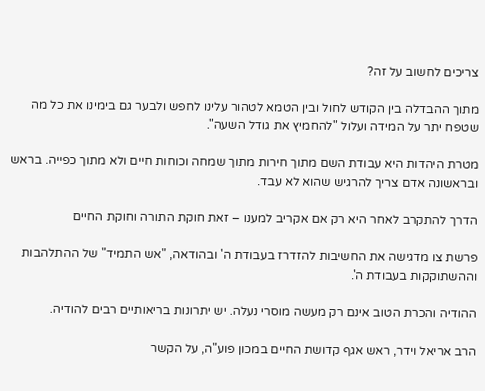צריכים לחשוב על זה?

מתוך ההבדלה בין הקודש לחול ובין הטמא לטהור עלינו לחפש ולבער גם בימינו את כל מה שטפח יתר על המידה ועלול "להחמיץ את גודל השעה".

מטרת היהדות היא עבודת השם מתוך חירות מתוך שמחה וכוחות חיים ולא מתוך כפייה. בראש ובראשונה אדם צריך להרגיש שהוא לא עבד.

הדרך להתקרב לאחר היא רק אם אקריב למענו – זאת חוקת התורה וחוקת החיים

פרשת צו מדגישה את החשיבות להזדרז בעבודת ה' ובהודאה, "אש התמיד" של ההתלהבות וההשתוקקות בעבודת ה'.

ההודיה והכרת הטוב אינם רק מעשה מוסרי נעלה. יש יתרונות בריאותיים רבים להודיה.

הרב אריאל וידר, ראש אגף קדושת החיים במכון פוע"ה, על הקשר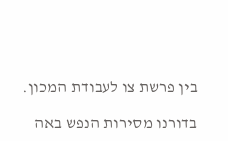בין פרשת צו לעבודת המכון.

בדורנו מסירות הנפש באה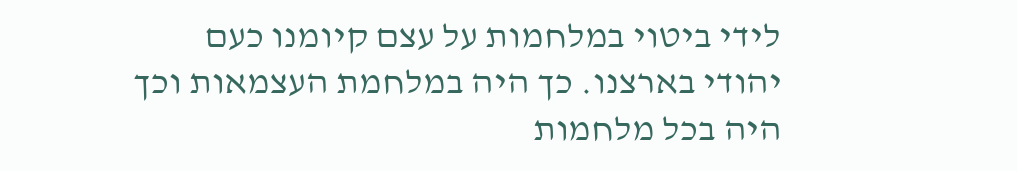לידי ביטוי במלחמות על עצם קיומנו כעם יהודי בארצנו. כך היה במלחמת העצמאות וכך היה בכל מלחמות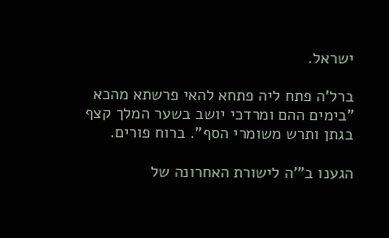ישראל.

ברל'ה פתח ליה פתחא להאי פרשתא מהכא "בימים ההם ומרדכי יושב בשער המלך קצף בגתן ותרש משומרי הסף". ברוח פורים.

הגענו ב"'ה לישורת האחרונה של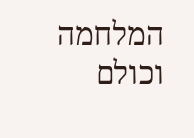המלחמה וכולם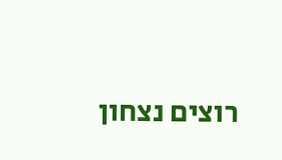רוצים נצחון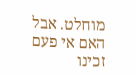מוחלט. אבל האם אי פעם זכינו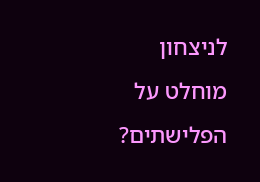לניצחון מוחלט על הפלישתים?